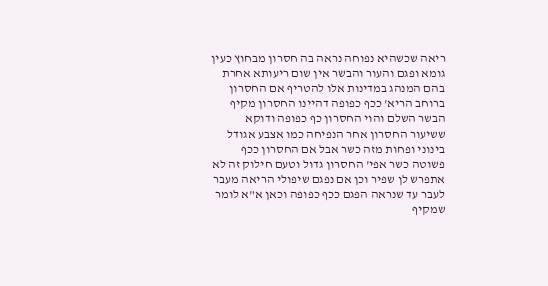ריאה שכשהיא נפוחה נראה בה חסרון מבחוץ כעין גומא ופגם והעור והבשר אין שום ריעותא אחרת בהם המנהג במדינות אלו להטריף אם החסרון ברוחב הריא' ככף כפופה דהיינו החסרון מקיף הבשר השלם והוי החסרון כף כפופה ודוקא ששיעור החסרון אחר הנפיחה כמו אצבע אגודל בינוני ופחות מזה כשר אבל אם החסרון ככף פשוטה כשר אפי' החסרון גדול וטעם חילוק זה לא אתפרש לן שפיר וכן אם נפגם שיפולי הריאה מעבר לעבר עד שנראה הפגם ככף כפופה וכאן א"א לומר שמקיף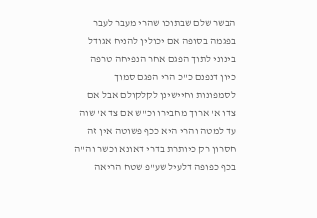הבשר שלם שבתוכו שהרי מעבר לעבר בפגמה בסופה אם יכולין להניח אגודל בינוני לתוך הפגם אחר הנפיחה טרפה כיון דנפנם כ"כ הרי הפגם סמוך לסמפונות וחיישינן לקלקולם אבל אם צדו א' ארוך מחבירו וכ"ש אם צד א' שוה עד למטה והרי היא ככף פשוטה אין זה חסרון רק כיותרת בדרי דאונא וכשר וה"ה בכף כפופה דלעיל שע"פ שטח הריאה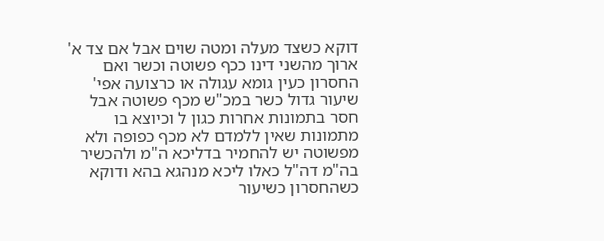דוקא כשצד מעלה ומטה שוים אבל אם צד א' ארוך מהשני דינו ככף פשוטה וכשר ואם החסרון כעין גומא עגולה או כרצועה אפי' שיעור גדול כשר במכ"ש מכף פשוטה אבל חסר בתמונות אחרות כגון ל וכיוצא בו מתמונות שאין ללמדם לא מכף כפופה ולא מפשוטה יש להחמיר בדליכא ה"מ ולהכשיר בה"מ דה"ל כאלו ליכא מנהגא בהא ודוקא כשהחסרון כשיעור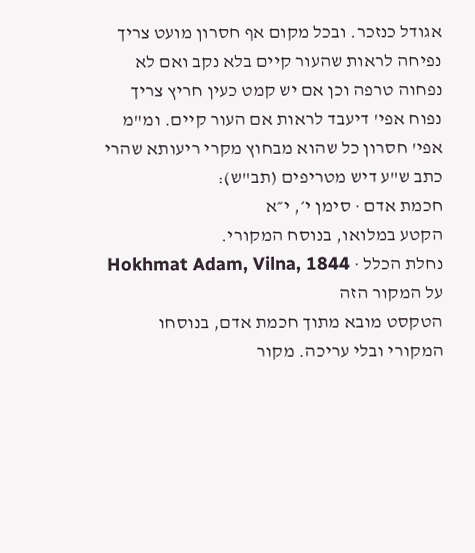אגודל כנזכר. ובכל מקום אף חסרון מועט צריך נפיחה לראות שהעור קיים בלא נקב ואם לא נפחוה טרפה וכן אם יש קמט כעין חריץ צריך נפוח אפי' דיעבד לראות אם העור קיים. ומ"מ אפי' חסרון כל שהוא מבחוץ מקרי ריעותא שהרי כתב ש"ע דיש מטריפים (תב"ש):
חכמת אדם · סימן י׳, י״א
הקטע במלואו, בנוסח המקורי.
נחלת הכלל · Hokhmat Adam, Vilna, 1844
על המקור הזה
הטקסט מובא מתוך חכמת אדם, בנוסחו המקורי ובלי עריכה. מקור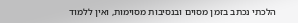הלכתי נכתב בזמן מסוים ובנסיבות מסוימות, ואין ללמוד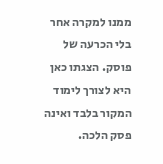ממנו למקרה אחר בלי הכרעה של פוסק. הצגתו כאן היא לצורך לימוד המקור בלבד ואינה פסק הלכה.